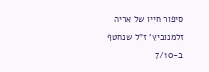סיפור חייו של אריה זלמנוביץ' ז"ל שנחטף ב-7/10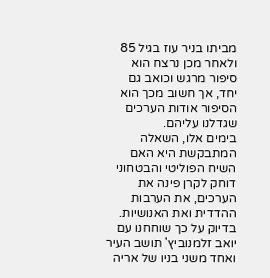מביתו בניר עוז בגיל 85 ולאחר מכן נרצח הוא סיפור מרגש וכואב גם יחד, אך חשוב מכך הוא הסיפור אודות הערכים שגדלנו עליהם.
בימים אלו, השאלה המתבקשת היא האם השיח הפוליטי והבטחוני דוחק לקרן פינה את  הערכים, את הערבות ההדדית ואת האנושיות. בדיוק על כך שוחחנו עם יואב זלמנוביץ' תושב העיר ואחד משני בניו של אריה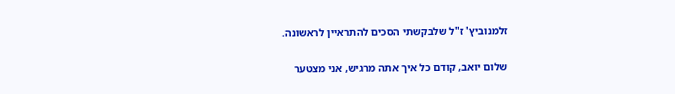זלמנוביץ' ז"ל שלבקשתי הסכים להתראיין לראשונה.

שלום יואב, קודם כל איך אתה מרגיש, אני מצטער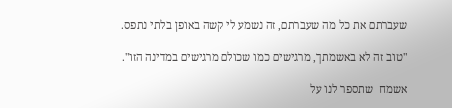שעברתם את כל מה שעברתם, זה נשמע לי קשה באופן בלתי נתפס.

"טוב זה לא באשמתך, מרגישים כמו שכולם מרגישים במדינה הזו".

אשמח  שתספר לנו על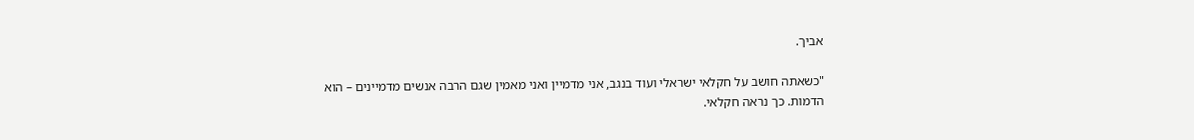אביך.

"כשאתה חושב על חקלאי ישראלי ועוד בנגב, אני מדמיין ואני מאמין שגם הרבה אנשים מדמיינים – הוא הדמות. כך נראה חקלאי.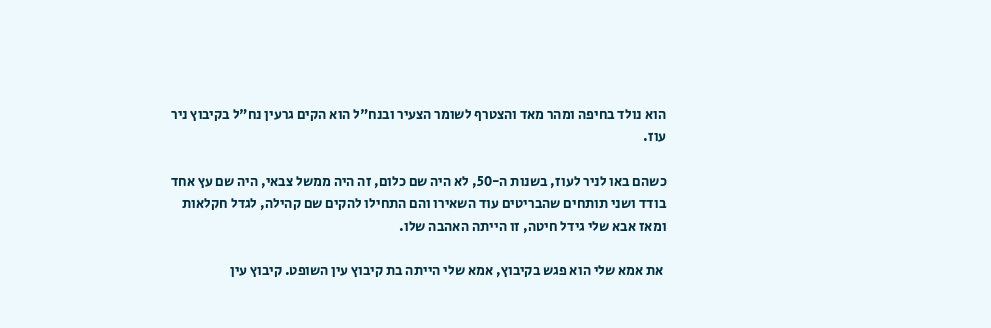הוא נולד בחיפה ומהר מאד והצטרף לשומר הצעיר ובנח"ל הוא הקים גרעין נח"ל בקיבוץ ניר עוז.

כשהם באו לניר לעוז, בשנות ה-50, לא היה שם כלום, זה היה ממשל צבאי, היה שם עץ אחד בודד ושני תותחים שהבריטים עוד השאירו והם התחילו להקים שם קהילה, לגדל חקלאות ומאז אבא שלי גידל חיטה, זו הייתה האהבה שלו.

 את אמא שלי הוא פגש בקיבוץ, אמא שלי הייתה בת קיבוץ עין השופט. קיבוץ עין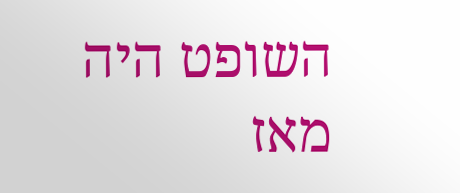השופט היה מאז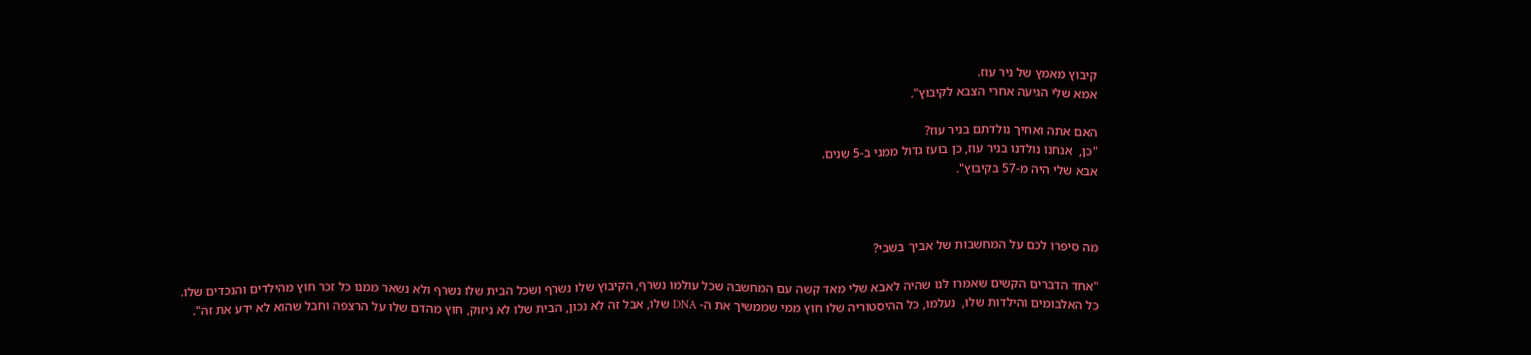קיבוץ מאמץ של ניר עוז.
אמא שלי הגיעה אחרי הצבא לקיבוץ".

האם אתה ואחיך נולדתם בניר עוז?
"כן,  אנחנו נולדנו בניר עוז, כן בועז גדול ממני ב-5 שנים.
אבא שלי היה מ-57 בקיבוץ".



מה סיפרו לכם על המחשבות של אביך בשבי?

"אחד הדברים הקשים שאמרו לנו שהיה לאבא שלי מאד קשה עם המחשבה שכל עולמו נשרף, הקיבוץ שלו נשרף ושכל הבית שלו נשרף ולא נשאר ממנו כל זכר חוץ מהילדים והנכדים שלו.
כל האלבומים והילדות שלו,  נעלמו, כל ההיסטוריה שלו חוץ ממי שממשיך את ה- DNA שלו, אבל זה לא נכון, הבית שלו לא ניזוק, חוץ מהדם שלו על הרצפה וחבל שהוא לא ידע את זה".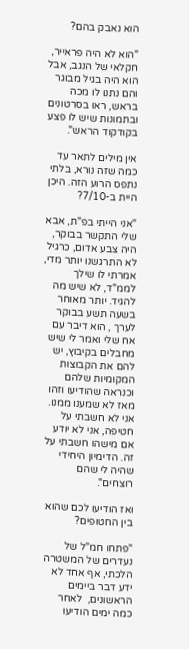הוא נאבק בהם?

"הוא לא היה פראייר, חקלאי של הנגב, אבל הוא היה בגיל מבוגר והם נתנו לו מכה בראש, ראו בסרטונים ובתמונות שיש לו פצע בקודקוד הראש".

אין מילים לתאר עד כמה שזה נורא, בלתי נתפס הרוע הזה. היכן היית ב-7/10?

"אני הייתי בפ"ת, אבא שלי התקשר בבוקר, היה צבע אדום, כרגיל לא התרגשנו יותר מדי, אמרתי לו שילך לממ"ד, לא שיש מה להגיד. יותר מאוחר בשעה תשע בבוקר לערך , הוא דיבר עם אח שלי ואמר לי שיש מחבלים בקיבוץ, יש להם את הקבוצות המקומיות שלהם וכנראה שהודיעו וזהו מאז לא שמענו ממנו.
אני לא חשבתי על חטיפה, אני לא יודע אם מישהו חשבתי על זה. הדימיון היחידי שהיה לי שהם רוצחים".

ואז הודיעו לכם שהוא בין החטופים?

"פתחו חמ"ל של נעדרים של המשטרה הלכתי, אף אחד לא ידע דבר ביימים הראשונים,  לאחר כמה ימים הודיעו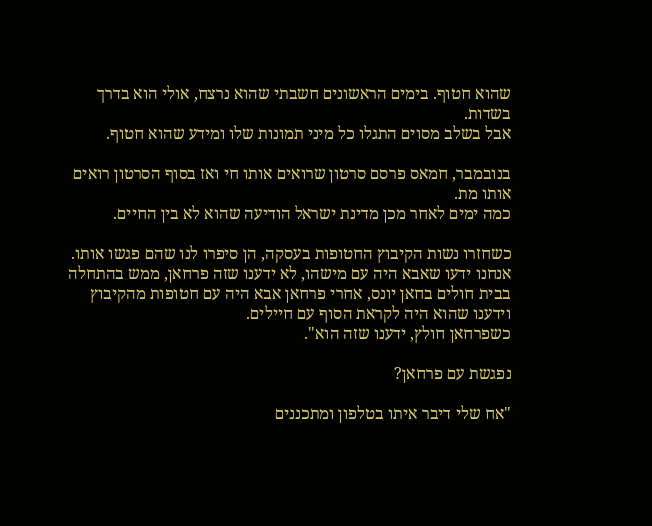שהוא חטוף. בימים הראשונים חשבתי שהוא נרצח, אולי הוא בדרך בשדות.
אבל בשלב מסוים התגלו כל מיני תמונות שלו ומידע שהוא חטוף.

בנובמבר, חמאס פרסם סרטון שרואים אותו חי ואז בסוף הסרטון רואים אותו מת.
כמה ימים לאחר מכן מדינת ישראל הודיעה שהוא לא בין החיים.

כשחזרו נשות הקיבוץ החטופות בעסקה, הן סיפרו לנו שהם פגשו אותו.
אנחנו ידעו שאבא היה עם מישהו, לא ידענו שזה פרחאן, ממש בהתחלה בבית חולים בחאן יונס, אחרי פרחאן אבא היה עם חטופות מהקיבוץ וידענו שהוא היה לקראת הסוף עם חיילים.
כשפרחאן חולץ, ידענו שזה הוא".

נפגשת עם פרחאן?

"אח שלי דיבר איתו בטלפון ומתכננים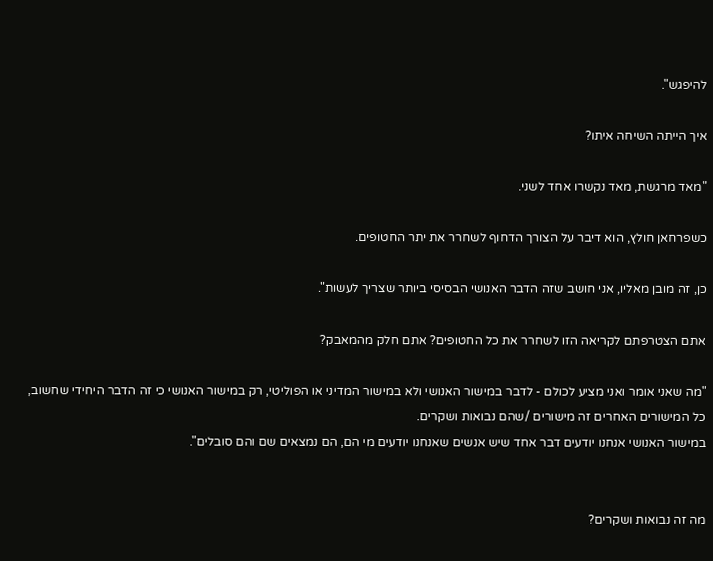להיפגש".

איך הייתה השיחה איתו?

"מאד מרגשת, מאד נקשרו אחד לשני.

כשפרחאן חולץ, הוא דיבר על הצורך הדחוף לשחרר את יתר החטופים.

כן, זה מובן מאליו, אני חושב שזה הדבר האנושי הבסיסי ביותר שצריך לעשות".

אתם הצטרפתם לקריאה הזו לשחרר את כל החטופים? אתם חלק מהמאבק?

"מה שאני אומר ואני מציע לכולם - לדבר במישור האנושי ולא במישור המדיני או הפוליטי, רק במישור האנושי כי זה הדבר היחידי שחשוב, כל המישורים האחרים זה מישורים /שהם נבואות ושקרים.
במישור האנושי אנחנו יודעים דבר אחד שיש אנשים שאנחנו יודעים מי הם, הם נמצאים שם והם סובלים".


מה זה נבואות ושקרים?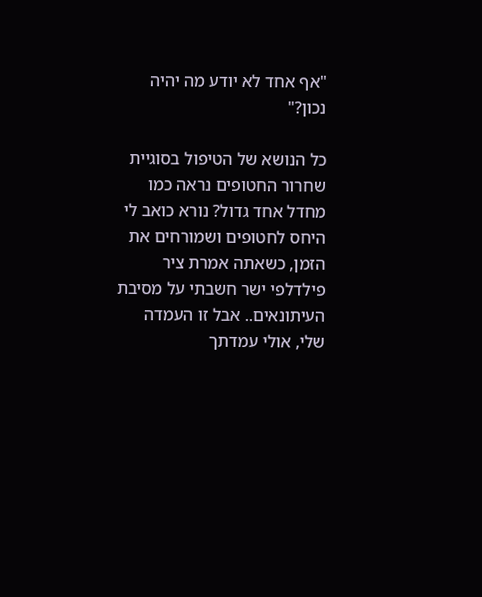"אף אחד לא יודע מה יהיה נכון?"

כל הנושא של הטיפול בסוגיית שחרור החטופים נראה כמו מחדל אחד גדול? נורא כואב לי היחס לחטופים ושמורחים את הזמן, כשאתה אמרת ציר פילדלפי ישר חשבתי על מסיבת העיתונאים.. אבל זו העמדה שלי, אולי עמדתך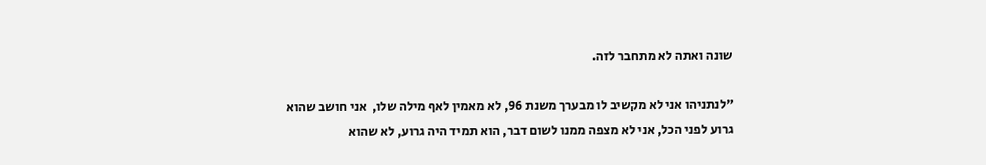שונה ואתה לא מתחבר לזה.

"לנתניהו אני לא מקשיב לו מבערך משנת 96, לא מאמין לאף מילה שלו,  אני חושב שהוא גרוע לפני הכל, אני לא מצפה ממנו לשום דבר, הוא תמיד היה גרוע, לא שהוא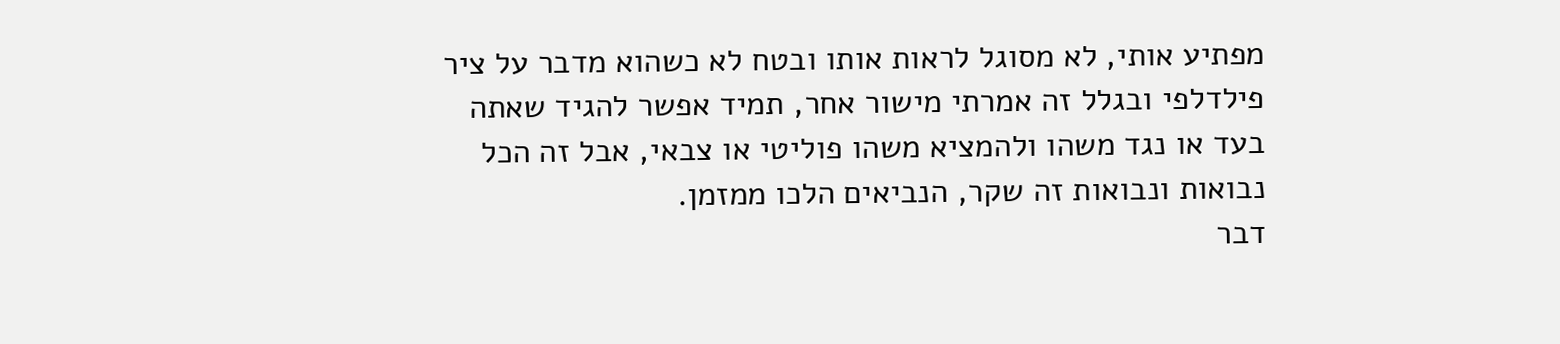מפתיע אותי, לא מסוגל לראות אותו ובטח לא כשהוא מדבר על ציר פילדלפי ובגלל זה אמרתי מישור אחר, תמיד אפשר להגיד שאתה בעד או נגד משהו ולהמציא משהו פוליטי או צבאי, אבל זה הכל נבואות ונבואות זה שקר, הנביאים הלכו ממזמן.
דבר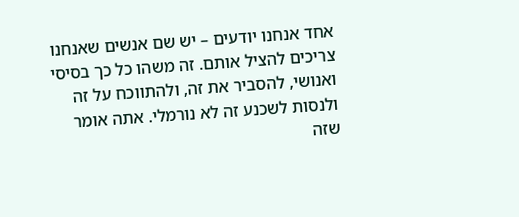אחד אנחנו יודעים – יש שם אנשים שאנחנו צריכים להציל אותם. זה משהו כל כך בסיסי ואנושי, להסביר את זה, ולהתווכח על זה ולנסות לשכנע זה לא נורמלי. אתה אומר שזה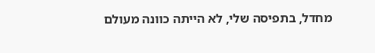מחדל, בתפיסה שלי, לא הייתה כוונה מעולם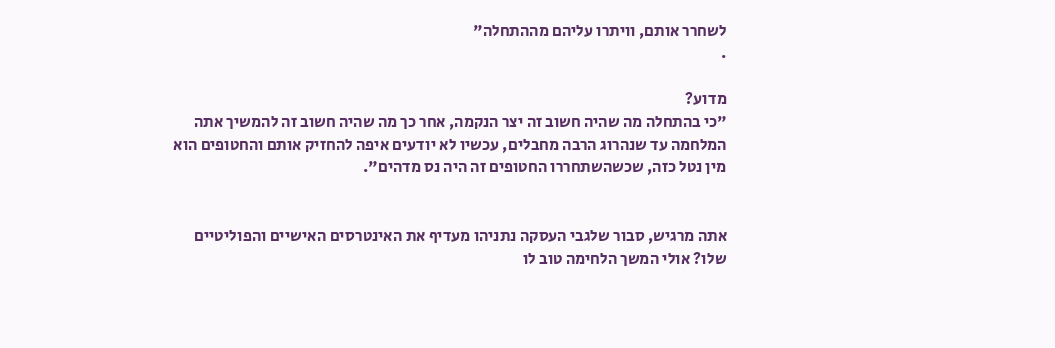לשחרר אותם, וויתרו עליהם מההתחלה"
.

מדוע?
"כי בהתחלה מה שהיה חשוב זה יצר הנקמה, אחר כך מה שהיה חשוב זה להמשיך אתה המלחמה עד שנהרוג הרבה מחבלים, עכשיו לא יודעים איפה להחזיק אותם והחטופים הוא מין נטל כזה, שכשהשתחררו החטופים זה היה נס מדהים".


אתה מרגיש, סבור שלגבי העסקה נתניהו מעדיף את האינטרסים האישיים והפוליטיים שלו? אולי המשך הלחימה טוב לו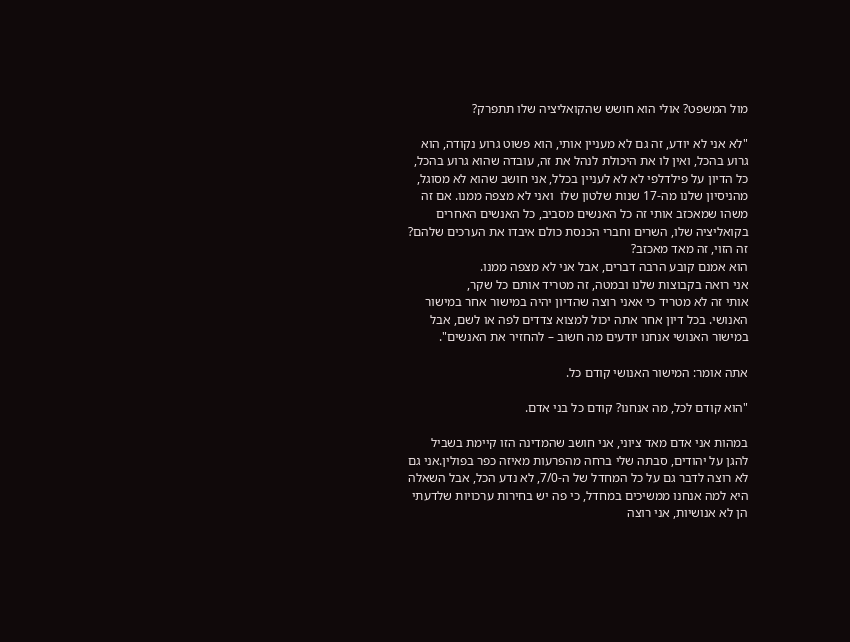מול המשפט? אולי הוא חושש שהקואליציה שלו תתפרק?

"לא אני לא יודע, זה גם לא מעניין אותי, הוא פשוט גרוע נקודה, הוא גרוע בהכל, ואין לו את היכולת לנהל את זה, עובדה שהוא גרוע בהכל,  כל הדיון על פילדלפי לא לא לעניין בכלל, אני חושב שהוא לא מסוגל, מהניסיון שלנו מה-17 שנות שלטון שלו  ואני לא מצפה ממנו. אם זה משהו שמאכזב אותי זה כל האנשים מסביב, כל האנשים האחרים בקואליציה שלו, השרים וחברי הכנסת כולם איבדו את הערכים שלהם? זה הזוי, זה מאד מאכזב?
הוא אמנם קובע הרבה דברים, אבל אני לא מצפה ממנו.
אני רואה בקבוצות שלנו ובמטה, זה מטריד אותם כל שקר,
אותי זה לא מטריד כי אאני רוצה שהדיון יהיה במישור אחר במישור האנושי. בכל דיון אחר אתה יכול למצוא צדדים לפה או לשם, אבל במישור האנושי אנחנו יודעים מה חשוב – להחזיר את האנשים".

אתה אומר: המישור האנושי קודם כל.

"הוא קודם לכל, מה אנחנו? קודם כל בני אדם.

במהות אני אדם מאד ציוני, אני חושב שהמדינה הזו קיימת בשביל להגן על יהודים, סבתה שלי ברחה מהפרעות מאיזה כפר בפולין.אני גם לא רוצה לדבר גם על כל המחדל של ה-7/0, לא נדע הכל, אבל השאלה היא למה אנחנו ממשיכים במחדל, כי פה יש בחירות ערכויות שלדעתי הן לא אנושיות, אני רוצה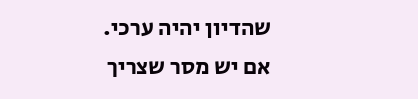שהדיון יהיה ערכי.
אם יש מסר שצריך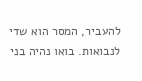להעביר, המסר הוא שדי לנבואות. בואו נהיה בני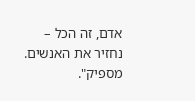אדם, זה הכל – נחזיר את האנשים. מספיק".